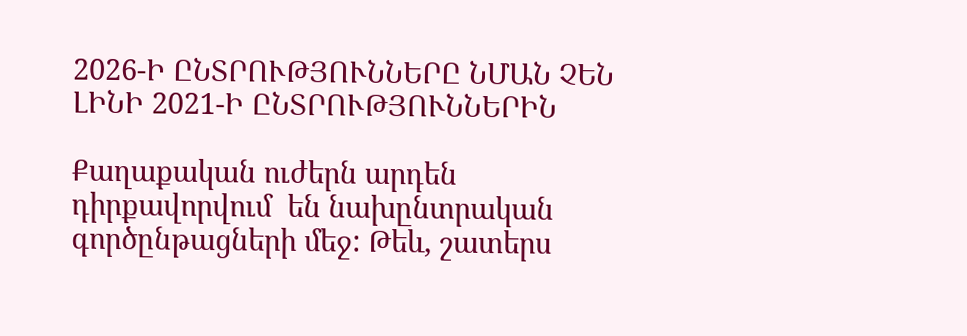2026-Ի ԸՆՏՐՈՒԹՅՈՒՆՆԵՐԸ ՆՄԱՆ ՉԵՆ ԼԻՆԻ 2021-Ի ԸՆՏՐՈՒԹՅՈՒՆՆԵՐԻՆ

Քաղաքական ուժերն արդեն դիրքավորվում  են նախընտրական գործընթացների մեջ: Թեև, շատերս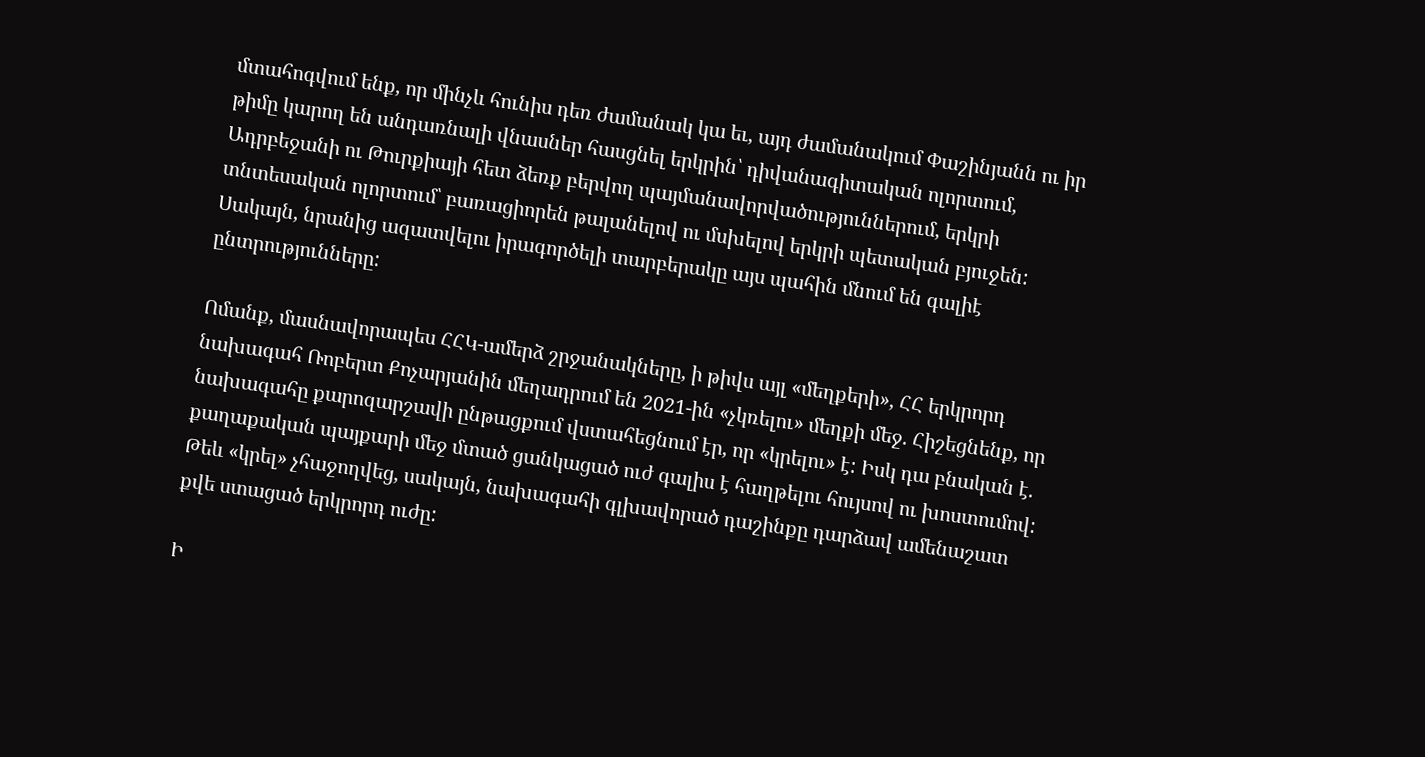մտահոգվում ենք, որ մինչև հունիս դեռ ժամանակ կա եւ, այդ ժամանակում Փաշինյանն ու իր թիմը կարող են անդառնալի վնասներ հասցնել երկրին՝ դիվանագիտական ոլորտում, Ադրբեջանի ու Թուրքիայի հետ ձեռք բերվող պայմանավորվածություններում, երկրի տնտեսական ոլորտում՝ բառացիորեն թալանելով ու մսխելով երկրի պետական բյուջեն: Սակայն, նրանից ազատվելու իրագործելի տարբերակը այս պահին մնում են գալիէ ընտրությունները:

Ոմանք, մասնավորապես ՀՀԿ-ամերձ շրջանակները, ի թիվս այլ «մեղքերի», ՀՀ երկրորդ նախագահ Ռոբերտ Քոչարյանին մեղադրում են 2021-ին «չկռելու» մեղքի մեջ. Հիշեցնենք, որ նախագահը քարոզարշավի ընթացքում վստահեցնում էր, որ «կրելու» է: Իսկ դա բնական է. քաղաքական պայքարի մեջ մտած ցանկացած ուժ գալիս է հաղթելու հույսով ու խոստումով:  Թեև «կրել» չհաջողվեց, սակայն, նախագահի գլխավորած դաշինքը դարձավ ամենաշատ քվե ստացած երկրորդ ուժը:

Ի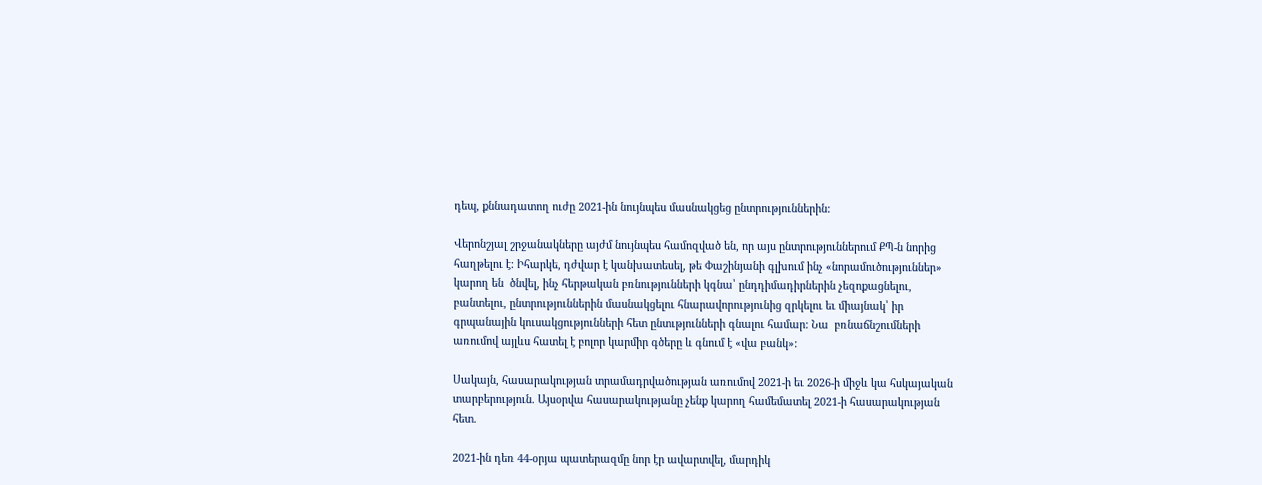դեպ, քննադատող ուժը 2021-ին նույնպես մասնակցեց ընտրություններին:

Վերոնշյալ շրջանակները այժմ նույնպես համոզված են, որ այս ընտրություններում ՔՊ-ն նորից հաղթելու է: Իհարկե, դժվար է կանխատեսել, թե Փաշինյանի գլխում ինչ «նորամուծություններ» կարող են  ծնվել, ինչ հերթական բռնությունների կգնա՝ ընդդիմադիրներին չեզոքացնելու, բանտելու, ընտրություններին մասնակցելու հնարավորությունից զրկելու եւ միայնակ՝ իր գրպանային կուսակցությունների հետ ընտւթյունների գնալու համար: Նա  բռնաճնշումների առումով այլևս հատել է բոլոր կարմիր գծերը և գնում է «վա բանկ»:

Սակայն, հասարակության տրամադրվածության առումով 2021-ի եւ 2026-ի միջև կա հսկայական տարբերություն. Այսօրվա հասարակությանը չենք կարող համեմատել 2021-ի հասարակության հետ.

2021-ին դեռ 44-օրյա պատերազմը նոր էր ավարտվել, մարդիկ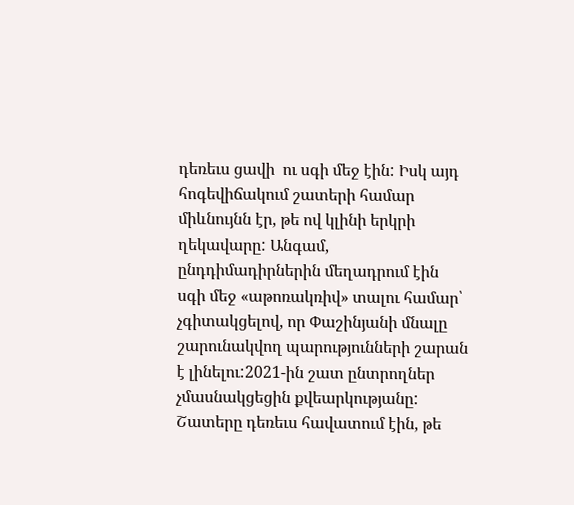դեռեւս ցավի  ու սգի մեջ էին: Իսկ այդ հոգեվիճակում շատերի համար միևնույնն էր, թե ով կլինի երկրի ղեկավարը: Անգամ, ընդդիմադիրներին մեղադրում էին սգի մեջ «աթոռակռիվ» տալու համար՝ չգիտակցելով, որ Փաշինյանի մնալը շարունակվող պարությունների շարան է լինելու:2021-ին շատ ընտրողներ չմասնակցեցին քվեարկությանը: Շատերը դեռեւս հավատում էին, թե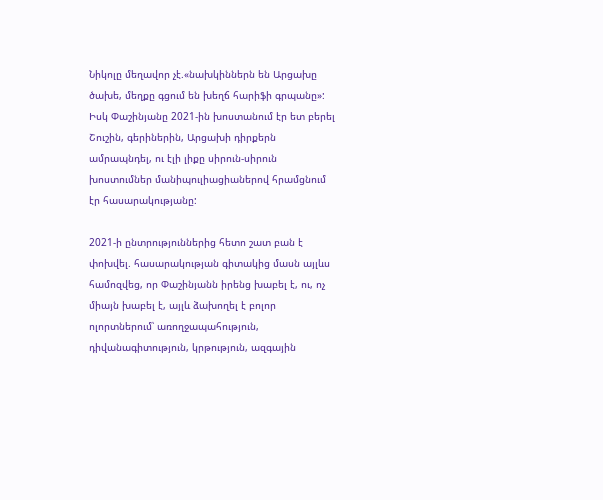Նիկոլը մեղավոր չէ.«նախկիններն են Արցախը ծախե, մեղքը գցում են խեղճ հարիֆի գրպանը»: Իսկ Փաշինյանը 2021-ին խոստանում էր ետ բերել Շուշին, գերիներին, Արցախի դիրքերն ամրապնդել, ու էլի լիքը սիրուն-սիրուն խոստումներ մանիպուլիացիաներով հրամցնում էր հասարակությանը:

2021-ի ընտրություններից հետո շատ բան է փոխվել. հասարակության գիտակից մասն այլևս համոզվեց, որ Փաշինյանն իրենց խաբել է, ու, ոչ միայն խաբել է, այլև ձախողել է բոլոր ոլորտներում՝ առողջապահություն, դիվանագիտություն, կրթություն, ազգային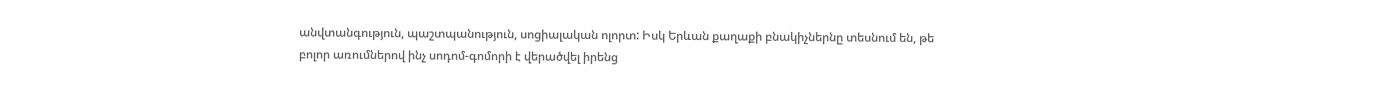անվտանգություն, պաշտպանություն, սոցիալական ոլորտ: Իսկ Երևան քաղաքի բնակիչներնը տեսնում են, թե բոլոր առումներով ինչ սոդոմ-գոմորի է վերածվել իրենց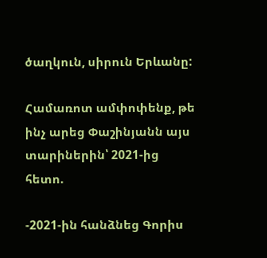ծաղկուն, սիրուն Երևանը:

Համառոտ ամփոփենք, թե ինչ արեց Փաշինյանն այս տարիներին՝ 2021-ից հետո.

-2021-ին հանձնեց Գորիս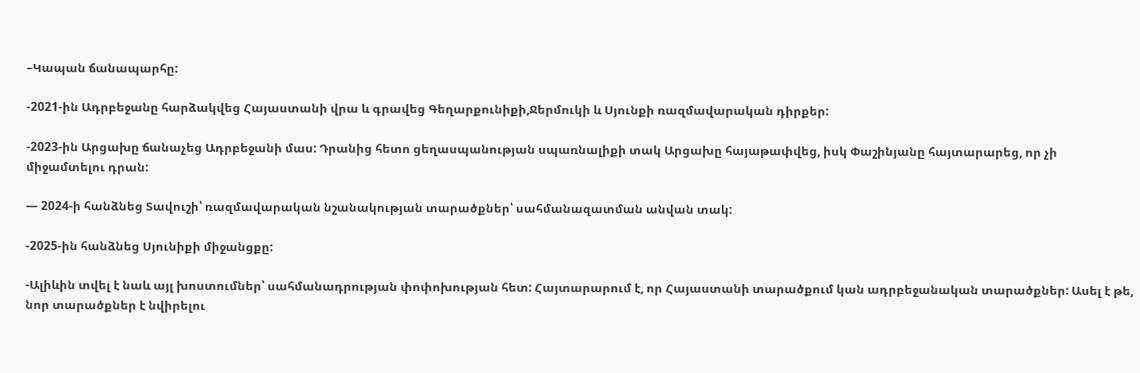–Կապան ճանապարհը:

-2021-ին Ադրբեջանը հարձակվեց Հայաստանի վրա և գրավեց Գեղարքունիքի,Ջերմուկի և Սյունքի ռազմավարական դիրքեր:

-2023-ին Արցախը ճանաչեց Ադրբեջանի մաս: Դրանից հետո ցեղասպանության սպառնալիքի տակ Արցախը հայաթափվեց, իսկ Փաշինյանը հայտարարեց, որ չի միջամտելու դրան:

— 2024-ի հանձնեց Տավուշի՝ ռազմավարական նշանակության տարածքներ՝ սահմանազատման անվան տակ:

-2025-ին հանձնեց Սյունիքի միջանցքը:

-Ալիևին տվել է նաև այլ խոստումներ՝ սահմանադրության փոփոխության հետ: Հայտարարում է, որ Հայաստանի տարածքում կան ադրբեջանական տարածքներ: Ասել է թե, նոր տարածքներ է նվիրելու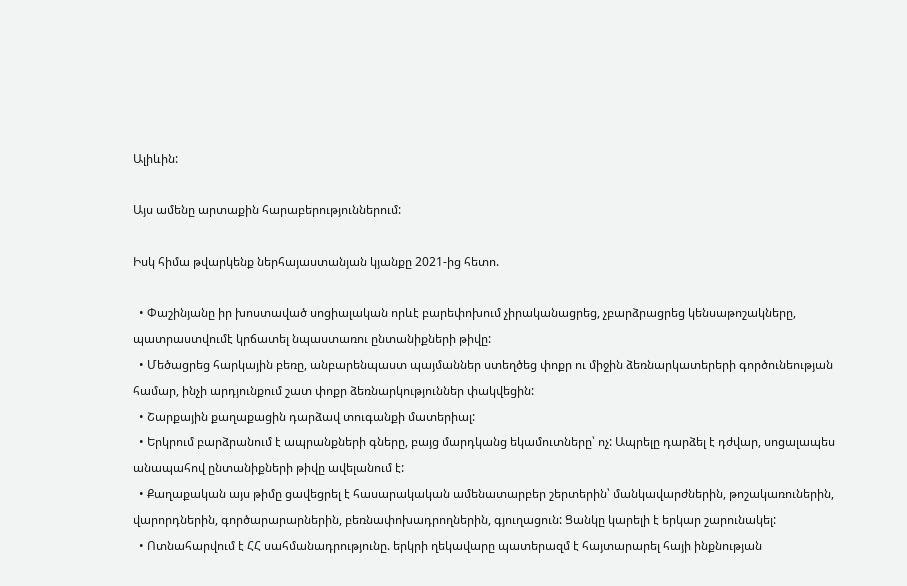Ալիևին:

Այս ամենը արտաքին հարաբերություններում:

Իսկ հիմա թվարկենք ներհայաստանյան կյանքը 2021-ից հետո.

  • Փաշինյանը իր խոստաված սոցիալական որևէ բարեփոխում չիրականացրեց, չբարձրացրեց կենսաթոշակները, պատրաստվումէ կրճատել նպաստառու ընտանիքների թիվը:
  • Մեծացրեց հարկային բեռը, անբարենպաստ պայմաններ ստեղծեց փոքր ու միջին ձեռնարկատերերի գործունեության համար, ինչի արդյունքում շատ փոքր ձեռնարկություններ փակվեցին:
  • Շարքային քաղաքացին դարձավ տուգանքի մատերիալ:
  • Երկրում բարձրանում է ապրանքների գները, բայց մարդկանց եկամուտները՝ ոչ: Ապրելը դարձել է դժվար, սոցալապես անապահով ընտանիքների թիվը ավելանում է:
  • Քաղաքական այս թիմը ցավեցրել է հասարակական ամենատարբեր շերտերին՝ մանկավարժներին, թոշակառուներին, վարորդներին, գործարարարներին, բեռնափոխադրողներին, գյուղացուն: Ցանկը կարելի է երկար շարունակել:
  • Ոտնահարվում է ՀՀ սահմանադրությունը. երկրի ղեկավարը պատերազմ է հայտարարել հայի ինքնության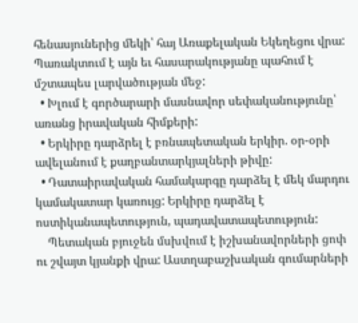հենասյուներից մեկի՝ հայ Առաքելական Եկեղեցու վրա: Պառակտում է այն եւ հասարակությանը պահում է մշտապես լարվածության մեջ:
  • Խլում է գործարարի մասնավոր սեփականությունը՝ առանց իրավական հիմքերի:
  • Երկիրը դարձրել է բռնապետական երկիր. օր-օրի ավելանում է քաղբանտարկյալների թիվը:
  • Դատաիրավական համակարգը դարձել է մեկ մարդու կամակատար կառույց: Երկիրը դարձել է ոստիկանապետություն, պադավատապետություն:
    Պետական բյուջեն մսխվում է իշխանավորների ցոփ ու շվայտ կյանքի վրա: Աստղաբաշխական գումարների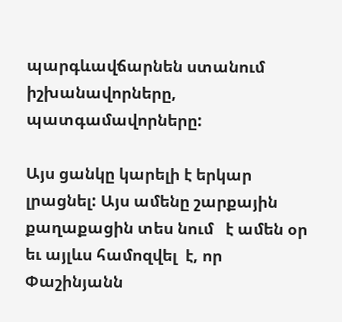պարգևավճարնեն ստանում իշխանավորները, պատգամավորները:

Այս ցանկը կարելի է երկար լրացնել: Այս ամենը շարքային քաղաքացին տես նում   է ամեն օր եւ այլևս համոզվել  է, որ Փաշինյանն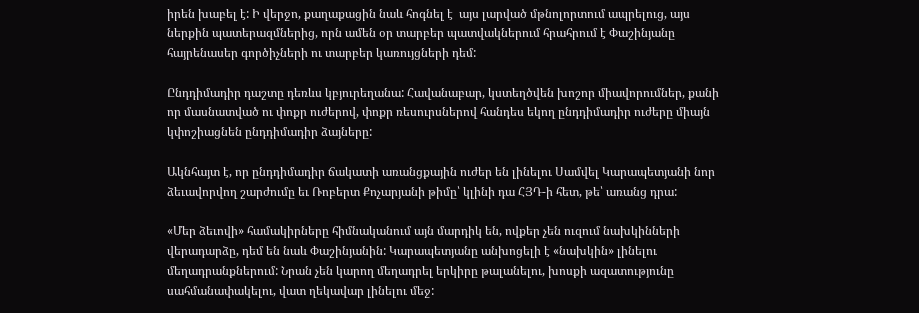իրեն խաբել է: Ի վերջո, քաղաքացին նաև հոգնել է  այս լարված մթնոլորտում ապրելուց, այս ներքին պատերազմներից, որն ամեն օր տարբեր պատվակներում հրահրում է Փաշինյանը հայրենասեր գործիչների ու տարբեր կառույցների դեմ:

Ընդդիմադիր դաշտը դեռևս կբյուրեղանա: Հավանաբար, կստեղծվեն խոշոր միավորումներ, քանի որ մասնատված ու փոքր ուժերով, փոքր ռեսուրսներով հանդես եկող ընդդիմադիր ուժերը միայն կփոշիացնեն ընդդիմադիր ձայները:

Ակնհայտ է, որ ընդդիմադիր ճակատի առանցքային ուժեր են լինելու Սամվել Կարապետյանի նոր ձեւավորվող շարժումը եւ Ռոբերտ Քոչարյանի թիմը՝ կլինի դա ՀՅԴ-ի հետ, թե՝ առանց դրա:

«Մեր ձեւովի» համակիրները հիմնականում այն մարդիկ են, ովքեր չեն ուզում նախկինների վերադարձը, դեմ են նաև Փաշինյանին: Կարապետյանը անխոցելի է «նախկին» լինելու մեղադրանքներում: Նրան չեն կարող մեղադրել երկիրը թալանելու, խոսքի ազատությունը սահմանափակելու, վատ ղեկավար լինելու մեջ: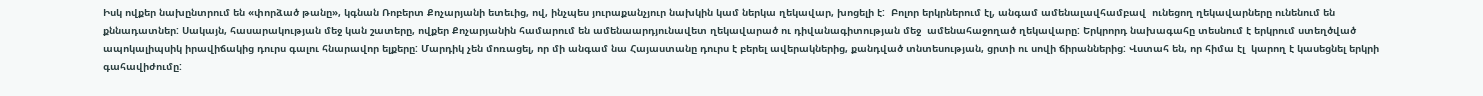Իսկ ովքեր նախընտրում են «փորձած թանը», կգնան Ռոբերտ Քոչարյանի ետեւից, ով, ինչպես յուրաքանչյուր նախկին կամ ներկա ղեկավար, խոցելի է:  Բոլոր երկրներում էլ, անգամ ամենալավհամբավ  ունեցող ղեկավարները ունենում են քննադատներ: Սակայն, հասարակության մեջ կան շատերը, ովքեր Քոչարյանին համարում են ամենաարդյունավետ ղեկավարած ու դիվանագիտության մեջ  ամենահաջողած ղեկավարը: Երկրորդ նախագահը տեսնում է երկրում ստեղծված ապոկալիպսիկ իրավիճակից դուրս գալու հնարավոր ելքերը: Մարդիկ չեն մոռացել, որ մի անգամ նա Հայաստանը դուրս է բերել ավերակներից, քանդված տնտեսության, ցրտի ու սովի ճիրաններից: Վստահ են, որ հիմա էլ  կարող է կասեցնել երկրի գահավիժումը: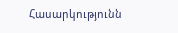Հասարկությունն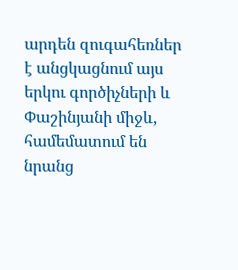արդեն զուգահեռներ է անցկացնում այս երկու գործիչների և Փաշինյանի միջև, համեմատում են նրանց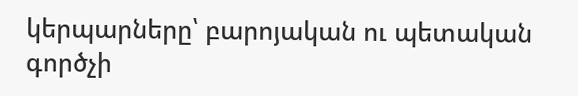կերպարները՝ բարոյական ու պետական գործչի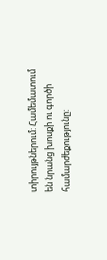տիրույթներում: Համեմատում են նրանց խոսքի ու գործի համարժեքությունը: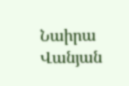Նաիրա Վանյան